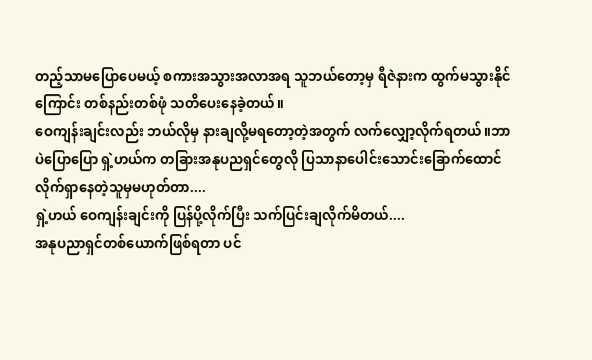တည့်သာမပြောပေမယ့် စကားအသွားအလာအရ သူဘယ်တော့မှ ရီဇဲနားက ထွက်မသွားနိုင်ကြောင်း တစ်နည်းတစ်ဖုံ သတိပေးနေခဲ့တယ်။
ဝေကျန်းချင်းလည်း ဘယ်လိုမှ နားချလို့မရတော့တဲ့အတွက် လက်လျှော့လိုက်ရတယ်။ဘာပဲပြောပြော ရှဲ့ဟယ်က တခြားအနုပညရှင်တွေလို ပြသာနာပေါင်းသောင်းခြောက်ထောင်လိုက်ရှာနေတဲ့သူမှမဟုတ်တာ....
ရှဲ့ဟယ် ဝေကျန်းချင်းကို ပြန်ပို့လိုက်ပြီး သက်ပြင်းချလိုက်မိတယ်....
အနုပညာရှင်တစ်ယောက်ဖြစ်ရတာ ပင်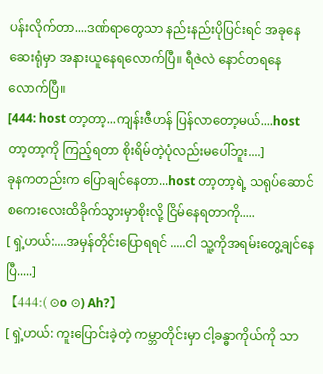ပန်းလိုက်တာ....ဒဏ်ရာတွေသာ နည်းနည်းပိုပြင်းရင် အခုနေ ဆေးရုံမှာ အနားယူနေရလောက်ပြီ။ ရီဇဲလဲ နောင်တရနေလောက်ပြီ။
[444: host တာ့တာ့...ကျန်းဇီဟန် ပြန်လာတော့မယ်....host တာ့တာ့ကို ကြည့်ရတာ စိုးရိမ်တဲ့ပုံလည်းမပေါ်ဘူး....]
ခုနကတည်းက ပြောချင်နေတာ...host တာ့တာ့ရဲ့ သရုပ်ဆောင်စကေးလေးထိခိုက်သွားမှာစိုးလို့ ငြိမ်နေရတာကို.....
[ ရှဲ့ဟယ်:....အမှန်တိုင်းပြောရရင် .....ငါ သူ့ကိုအရမ်းတွေ့ချင်နေပြီ.....]
【444:( ⊙o ⊙) Ah?】
[ ရှဲ့ဟယ်: ကူးပြောင်းခဲ့တဲ့ ကမ္ဘာတိုင်းမှာ ငါ့ခန္ဓာကိုယ်ကို သာ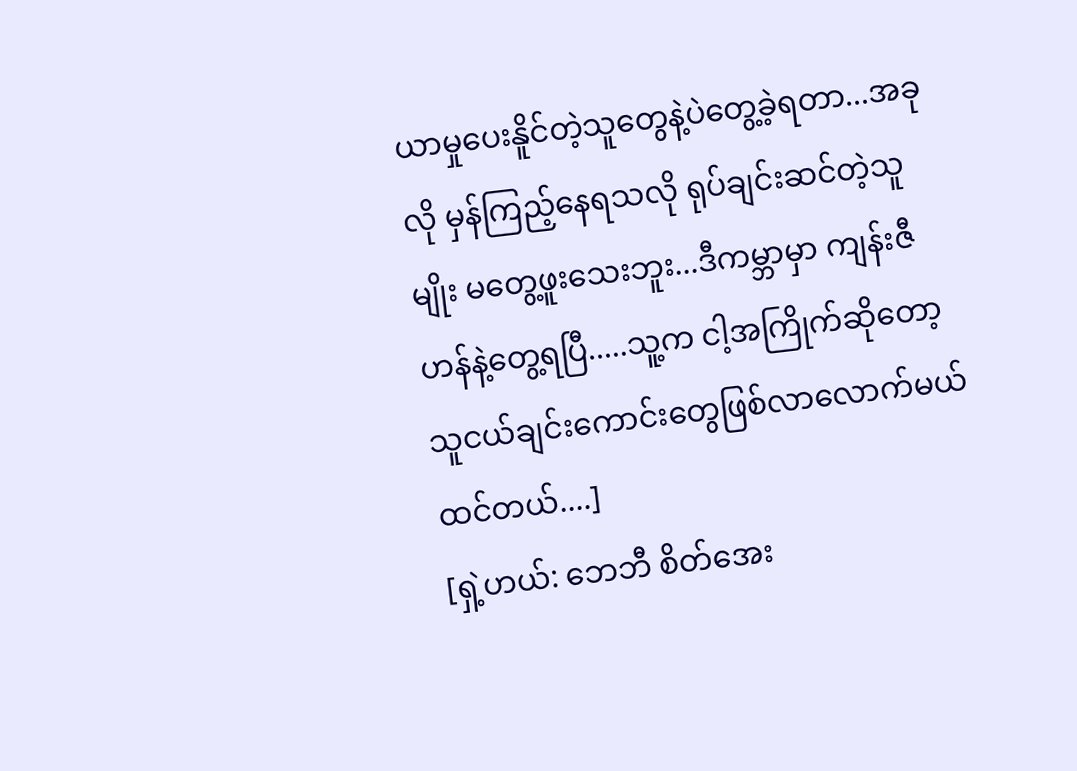ယာမှုပေးနိူင်တဲ့သူတွေနဲ့ပဲတွေ့ခဲ့ရတာ...အခုလို မှန်ကြည့်နေရသလို ရုပ်ချင်းဆင်တဲ့သူမျိုး မတွေ့ဖူးသေးဘူး...ဒီကမ္ဘာမှာ ကျန်းဇီဟန်နဲ့တွေ့ရပြီ.....သူ့က ငါ့အကြိုက်ဆိုတော့ သူငယ်ချင်းကောင်းတွေဖြစ်လာလောက်မယ်ထင်တယ်....]
[ရှဲ့ဟယ်: ဘေဘီ စိတ်အေး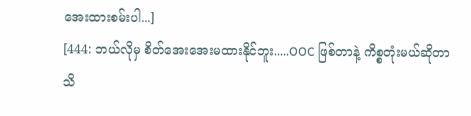အေးထားစမ်းပါ...]
[444: ဘယ်လိုမှ စိတ်အေးအေးမထားနိုင်ဘူး.....OOC ဖြစ်တာနဲ့ ကိစ္စတုံးမယ်ဆိုတာ သိ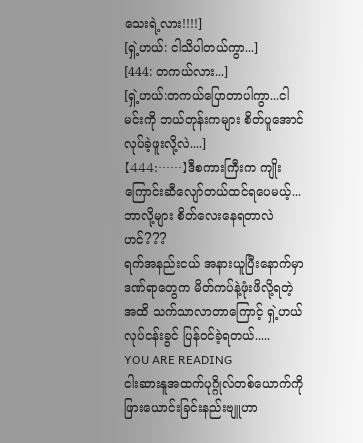သေးရဲ့လား!!!!]
[ရှဲ့ဟယ်: ငါသိပါတယ်ကွာ...]
[444: တကယ်လား...]
[ရှဲ့ဟယ်:တကယ်ပြောတာပါကွာ...ငါမင်းကို ဘယ်တုန်းကများ စိတ်ပူအောင် လုပ်ခဲ့ဖူးလို့လဲ....]
【444:……】ဒီစကားကြီးက ကျိုးကြောင်းဆီလျော်တယ်ထင်ရပေမယ့်...ဘာလို့များ စိတ်လေးနေရတာလဲဟင်???
ရက်အနည်းငယ် အနားယူပြီးနောက်မှာ ဒဏ်ရာတွေက မိတ်ကပ်နဲ့ဖုံးဖိလို့ရတဲ့အထိ သက်သာလာတာကြောင့် ရှဲ့ဟယ် လုပ်ငန်းခွင် ပြန်ဝင်ခဲ့ရတယ်.....
YOU ARE READING
ငါးဆားနူအထက်ပုဂ္ဂိုလ်တစ်ယောက်ကိုဖြားယောင်းခြင်းနည်းဗျူဟာ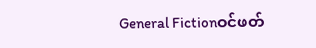General Fictionဝင်ဖတ်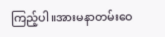ကြည့်ပါ။အားမနာတမ်းဝေ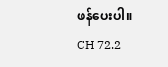ဖန်ပေးပါ။
CH 72.2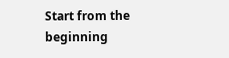Start from the beginning